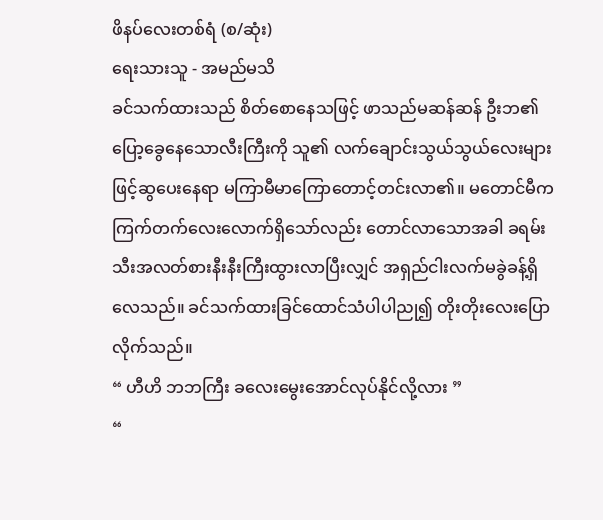ဖိနပ်လေးတစ်ရံ (စ/ဆုံး)
ရေးသားသူ - အမည်မသိ
ခင်သက်ထားသည် စိတ်စောနေသဖြင့် ဖာသည်မဆန်ဆန် ဦးဘ၏ပြော့ခွေနေသောလီးကြီးကို သူ၏ လက်ချောင်းသွယ်သွယ်လေးများဖြင့်ဆွပေးနေရာ မကြာမီမာကြောတောင့်တင်းလာ၏။ မတောင်မီက ကြက်တက်လေးလောက်ရှိသော်လည်း တောင်လာသောအခါ ခရမ်းသီးအလတ်စားနီးနီးကြီးထွားလာပြီးလျှင် အရှည်ငါးလက်မခွဲခန့်ရှိလေသည်။ ခင်သက်ထားခြင်ထောင်သံပါပါညု၍ တိုးတိုးလေးပြောလိုက်သည်။
“ ဟီဟိ ဘဘကြီး ခလေးမွေးအောင်လုပ်နိုင်လို့လား ”
“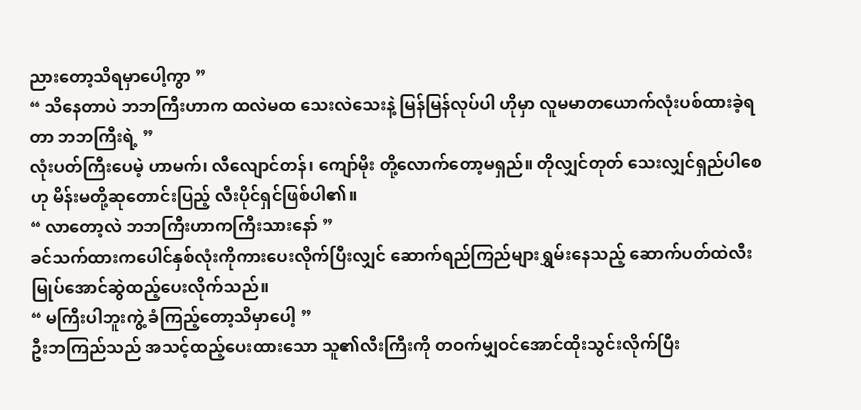ညားတော့သိရမှာပေါ့ကွာ ”
“ သိနေတာပဲ ဘဘကြီးဟာက ထလဲမထ သေးလဲသေးနဲ့ မြန်မြန်လုပ်ပါ ဟိုမှာ လူမမာတယောက်လုံးပစ်ထားခဲ့ရတာ ဘဘကြီးရဲ့ ”
လုံးပတ်ကြီးပေမဲ့ ဟာမက်၊ လီလျောင်တန်၊ ကျော်မိုး တို့လောက်တော့မရှည်။ တိုလျှင်တုတ် သေးလျှင်ရှည်ပါစေဟု မိန်းမတို့ဆုတောင်းပြည့် လီးပိုင်ရှင်ဖြစ်ပါ၏။
“ လာတော့လဲ ဘဘကြီးဟာကကြီးသားနော် ”
ခင်သက်ထားကပေါင်နှစ်လုံးကိုကားပေးလိုက်ပြီးလျှင် ဆောက်ရည်ကြည်များရွှမ်းနေသည့် ဆောက်ပတ်ထဲလီးမြုပ်အောင်ဆွဲထည့်ပေးလိုက်သည်။
“ မကြီးပါဘူးကွဲ့ ခံကြည့်တော့သိမှာပေါ့ ”
ဦးဘကြည်သည် အသင့်ထည့်ပေးထားသော သူ၏လီးကြီးကို တဝက်မျှဝင်အောင်ထိုးသွင်းလိုက်ပြီး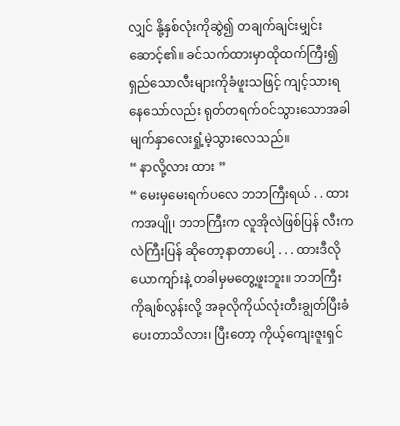လျှင် နို့နှစ်လုံးကိုဆွဲ၍ တချက်ချင်းမျှင်းဆောင့်၏။ ခင်သက်ထားမှာထိုထက်ကြီး၍ရှည်သောလီးများကိုခံဖူးသဖြင့် ကျင့်သားရနေသော်လည်း ရုတ်တရက်ဝင်သွားသောအခါ မျက်နှာလေးရှုံ့မဲ့သွားလေသည်။
“ နာလို့လား ထား ”
“ မေးမှမေးရက်ပလေ ဘဘကြီးရယ် . . ထားကအပျို၊ ဘဘကြီးက လူအိုလဲဖြစ်ပြန် လီးကလဲကြီးပြန် ဆိုတော့နာတာပေါ့ . . . ထားဒီလိုယောကျာ်းနဲ့ တခါမှမတွေ့ဖူးဘူး။ ဘဘကြီးကိုချစ်လွန်းလို့ အခုလိုကိုယ်လုံးတီးချွတ်ပြီးခံပေးတာသိလား၊ ပြီးတော့ ကိုယ့်ကျေးဇူးရှင်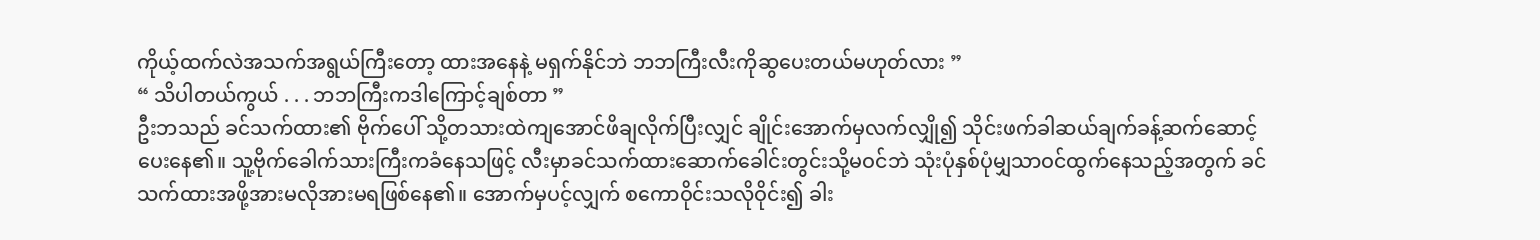ကိုယ့်ထက်လဲအသက်အရွယ်ကြီးတော့ ထားအနေနဲ့ မရှက်နိုင်ဘဲ ဘဘကြီးလီးကိုဆွပေးတယ်မဟုတ်လား ”
“ သိပါတယ်ကွယ် . . . ဘဘကြီးကဒါကြောင့်ချစ်တာ ”
ဦးဘသည် ခင်သက်ထား၏ ဗိုက်ပေါ် သို့တသားထဲကျအောင်ဖိချလိုက်ပြီးလျှင် ချိုင်းအောက်မှလက်လျှို၍ သိုင်းဖက်ခါဆယ်ချက်ခန့်ဆက်ဆောင့်ပေးနေ၏။ သူ့ဗိုက်ခေါက်သားကြီးကခံနေသဖြင့် လီးမှာခင်သက်ထားဆောက်ခေါင်းတွင်းသို့မဝင်ဘဲ သုံးပုံနှစ်ပုံမျှသာဝင်ထွက်နေသည့်အတွက် ခင်သက်ထားအဖို့အားမလိုအားမရဖြစ်နေ၏။ အောက်မှပင့်လျှက် စကောဝိုင်းသလိုဝိုင်း၍ ခါး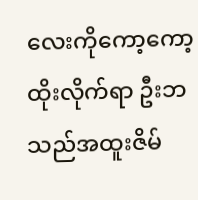လေးကိုကော့ကော့ထိုးလိုက်ရာ ဦးဘသည်အထူးဇိမ်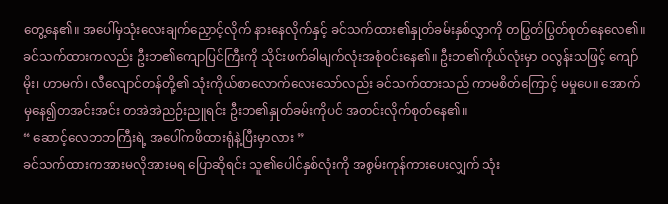တွေ့နေ၏။ အပေါ်မှသုံးလေးချက်ညှောင့်လိုက် နားနေလိုက်နှင့် ခင်သက်ထား၏နှုတ်ခမ်းနှစ်လွှာကို တပြွတ်ပြွတ်စုတ်နေလေ၏။
ခင်သက်ထားကလည်း ဦးဘ၏ကျောပြင်ကြီးကို သိုင်းဖက်ခါမျက်လုံးအစုံဝင်းနေ၏။ ဦးဘ၏ကိုယ်လုံးမှာ ဝလွန်းသဖြင့် ကျော်မိုး၊ ဟာမက်၊ လီလျောင်တန်တို့၏ သုံးကိုယ်စာလောက်လေးသော်လည်း ခင်သက်ထားသည် ကာမစိတ်ကြောင့် မမှုပေ။ အောက်မှနေ၍တအင်းအင်း တအဲအဲညဉ်းညူရင်း ဦးဘ၏နှုတ်ခမ်းကိုပင် အတင်းလိုက်စုတ်နေ၏။
“ ဆောင့်လေဘဘကြီးရဲ့ အပေါ်ကဖိထားရုံနဲ့ပြီးမှာလား ”
ခင်သက်ထားကအားမလိုအားမရ ပြောဆိုရင်း သူ၏ပေါင်နှစ်လုံးကို အစွမ်းကုန်ကားပေးလျှက် သုံး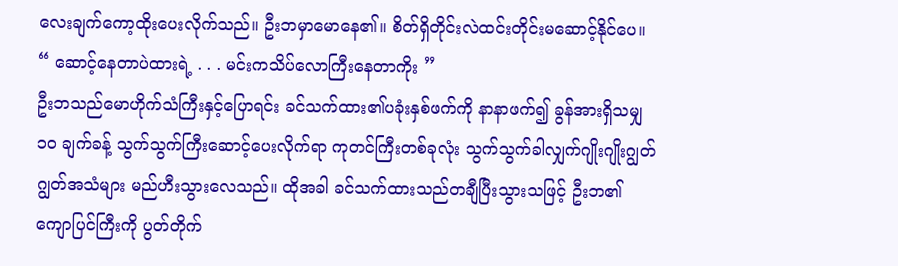လေးချက်ကော့ထိုးပေးလိုက်သည်။ ဦးဘမှာမောနေ၏။ စိတ်ရှိတိုင်းလဲထင်းတိုင်းမဆောင့်နိုင်ပေ။
“ ဆောင့်နေတာပဲထားရဲ့ . . . မင်းကသိပ်လောကြီးနေတာကိုး ”
ဦးဘသည်မောဟိုက်သံကြီးနှင့်ပြောရင်း ခင်သက်ထား၏ပခုံးနှစ်ဖက်ကို နာနာဖက်၍ ခွန်အားရှိသမျှ ၁၀ ချက်ခန့် သွက်သွက်ကြီးဆောင့်ပေးလိုက်ရာ ကုတင်ကြီးတစ်ခုလုံး သွက်သွက်ခါလျှက်ဂျိုးဂျိုးဂျွတ်ဂျွတ်အသံများ မည်ဟီးသွားလေသည်။ ထိုအခါ ခင်သက်ထားသည်တချီပြီးသွားသဖြင့် ဦးဘ၏ကျောပြင်ကြီးကို ပွတ်တိုက်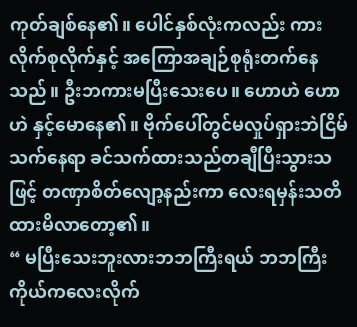ကုတ်ချစ်နေ၏။ ပေါင်နှစ်လုံးကလည်း ကားလိုက်စုလိုက်နှင့် အကြောအချဉ်စုရုံးတက်နေသည်။ ဦးဘကားမပြီးသေးပေ။ ဟောဟဲ ဟောဟဲ နှင့်မောနေ၏။ ဗိုက်ပေါ်တွင်မလှုပ်ရှားဘဲငြိမ်သက်နေရာ ခင်သက်ထားသည်တချီပြီးသွားသဖြင့် တဏှာစိတ်လျော့နည်းကာ လေးရမှန်းသတိထားမိလာတော့၏။
“ မပြီးသေးဘူးလားဘဘကြီးရယ် ဘဘကြီးကိုယ်ကလေးလိုက်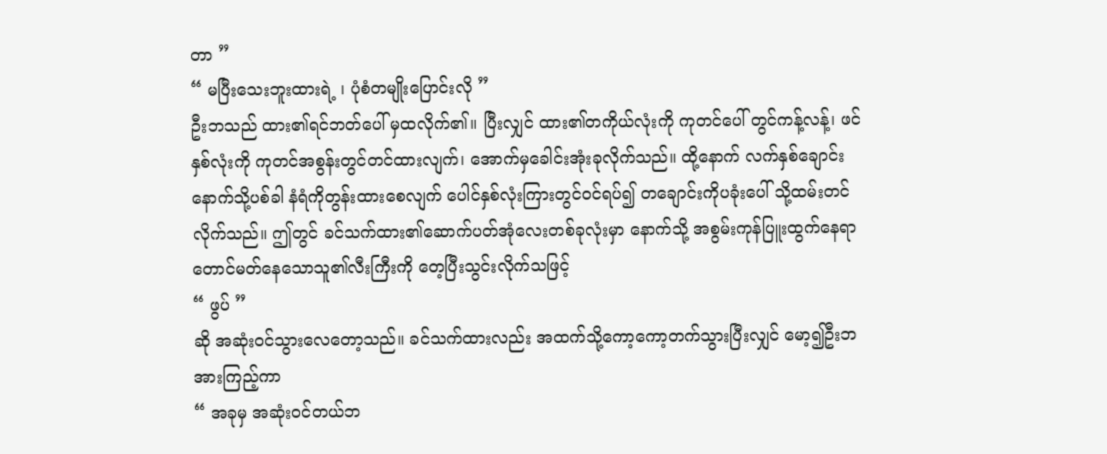တာ ”
“ မပြီးသေးဘူးထားရဲ့ ၊ ပုံစံတမျိုးပြောင်းလို ”
ဦးဘသည် ထား၏ရင်ဘတ်ပေါ် မှထလိုက်၏။ ပြီးလျှင် ထား၏တကိုယ်လုံးကို ကုတင်ပေါ် တွင်ကန့်လန့်၊ ဖင်နှစ်လုံးကို ကုတင်အစွန်းတွင်တင်ထားလျက်၊ အောက်မှခေါင်းအုံးခုလိုက်သည်။ ထို့နောက် လက်နှစ်ချောင်းနောက်သို့ပစ်ခါ နံရံကိုတွန်းထားစေလျက် ပေါင်နှစ်လုံးကြားတွင်ဝင်ရပ်၍ တချောင်းကိုပခုံးပေါ် သို့ထမ်းတင်လိုက်သည်။ ဤတွင် ခင်သက်ထား၏ဆောက်ပတ်အုံလေးတစ်ခုလုံးမှာ နောက်သို့ အစွမ်းကုန်ပြူးထွက်နေရာ တောင်မတ်နေသောသူ၏လီးကြီးကို တေ့ပြီးသွင်းလိုက်သဖြင့်
“ ဖွပ် ”
ဆို အဆုံးဝင်သွားလေတော့သည်။ ခင်သက်ထားလည်း အထက်သို့ကော့ကော့တက်သွားပြီးလျှင် မော့၍ဦးဘအားကြည့်ကာ
“ အခုမှ အဆုံးဝင်တယ်ဘ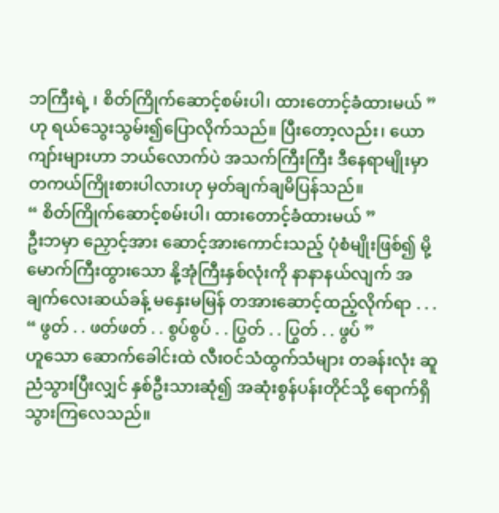ဘကြီးရဲ့ ၊ စိတ်ကြိုက်ဆောင့်စမ်းပါ၊ ထားတောင့်ခံထားမယ် ”
ဟု ရယ်သွေးသွမ်း၍ပြောလိုက်သည်။ ပြီးတော့လည်း၊ ယောကျာ်းများဟာ ဘယ်လောက်ပဲ အသက်ကြီးကြီး ဒီနေရာမျိုးမှာ တကယ်ကြိုးစားပါလားဟု မှတ်ချက်ချမိပြန်သည်။
“ စိတ်ကြိုက်ဆောင့်စမ်းပါ၊ ထားတောင့်ခံထားမယ် ”
ဦးဘမှာ ညှောင့်အား ဆောင့်အားကောင်းသည့် ပုံစံမျိုးဖြစ်၍ မို့မောက်ကြီးထွားသော နို့အုံကြီးနှစ်လုံးကို နာနာနယ်လျက် အချက်လေးဆယ်ခန့် မနှေးမမြန် တအားဆောင့်ထည့်လိုက်ရာ . . .
“ ဖွတ် . . ဖတ်ဖတ် . . စွပ်စွပ် . . ပြွတ် . . ပြွတ် . . ဖွပ် ”
ဟူသော ဆောက်ခေါင်းထဲ လီးဝင်သံထွက်သံများ တခန်းလုံး ဆူညံသွားပြီးလျှင် နှစ်ဦးသားဆုံ၍ အဆုံးစွန်ပန်းတိုင်သို့ ရောက်ရှိသွားကြလေသည်။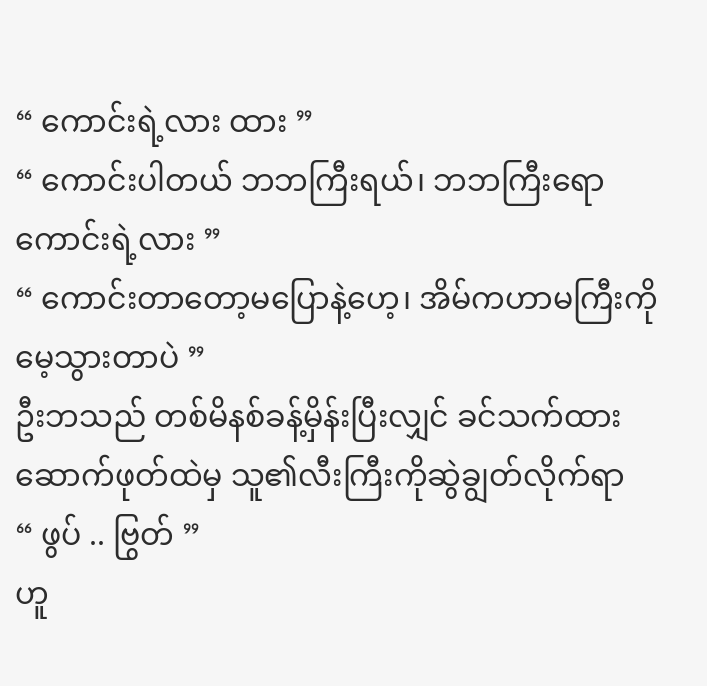“ ကောင်းရဲ့လား ထား ”
“ ကောင်းပါတယ် ဘဘကြီးရယ်၊ ဘဘကြီးရော ကောင်းရဲ့လား ”
“ ကောင်းတာတော့မပြောနဲ့ဟေ့၊ အိမ်ကဟာမကြီးကိုမေ့သွားတာပဲ ”
ဦးဘသည် တစ်မိနစ်ခန့်မှိန်းပြီးလျှင် ခင်သက်ထားဆောက်ဖုတ်ထဲမှ သူ၏လီးကြီးကိုဆွဲချွတ်လိုက်ရာ
“ ဖွပ် .. ဗြွတ် ”
ဟူ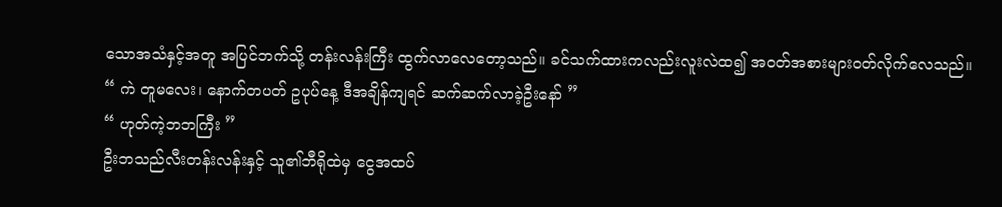သောအသံနှင့်အတူ အပြင်ဘက်သို့ တန်းလန်းကြီး ထွက်လာလေတော့သည်။ ခင်သက်ထားကလည်းလူးလဲထ၍ အဝတ်အစားများဝတ်လိုက်လေသည်။
“ ကဲ တူမလေး၊ နောက်တပတ် ဥပုပ်နေ့ ဒီအချိန်ကျရင် ဆက်ဆက်လာခဲ့ဦးနော် ”
“ ဟုတ်ကဲ့ဘဘကြီး ”
ဦးဘသည်လီးတန်းလန်းနှင့် သူ၏ဘီရိုထဲမှ ငွေအထပ်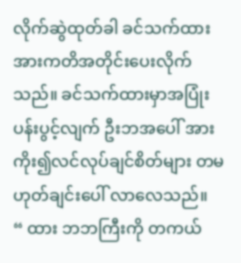လိုက်ဆွဲထုတ်ခါ ခင်သက်ထားအားကတိအတိုင်းပေးလိုက်သည်။ ခင်သက်ထားမှာအပြုံးပန်းပွင့်လျက် ဦးဘအပေါ် အားကိုး၍လင်လုပ်ချင်စိတ်များ တမဟုတ်ချင်းပေါ် လာလေသည်။
“ ထား ဘဘကြီးကို တကယ်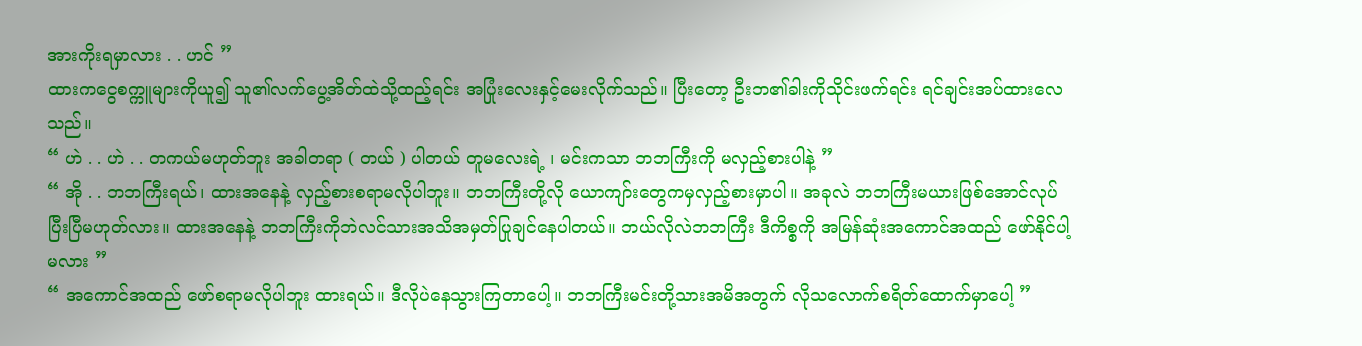အားကိုးရမှာလား . . ဟင် ”
ထားကငွေစက္ကူများကိုယူ၍ သူ၏လက်ပွေ့အိတ်ထဲသို့ထည့်ရင်း အပြုံးလေးနှင့်မေးလိုက်သည်။ ပြီးတော့ ဦးဘ၏ခါးကိုသိုင်းဖက်ရင်း ရင်ချင်းအပ်ထားလေသည်။
“ ဟဲ . . ဟဲ . . တကယ်မဟုတ်ဘူး အခါတရာ ( တယ် ) ပါတယ် တူမလေးရဲ့ ၊ မင်းကသာ ဘဘကြီးကို မလှည့်စားပါနဲ့ ”
“ အို . . ဘဘကြီးရယ်၊ ထားအနေနဲ့ လှည့်စားစရာမလိုပါဘူး။ ဘဘကြီးတို့လို ယောကျာ်းတွေကမှလှည့်စားမှာပါ။ အခုလဲ ဘဘကြီးမယားဖြစ်အောင်လုပ်ပြီးပြီမဟုတ်လား။ ထားအနေနဲ့ ဘဘကြီးကိုဘဲလင်သားအသိအမှတ်ပြုချင်နေပါတယ်။ ဘယ်လိုလဲဘဘကြီး ဒီကိစ္စကို အမြန်ဆုံးအကောင်အထည် ဖော်နိုင်ပါ့မလား ”
“ အကောင်အထည် ဖော်စရာမလိုပါဘူး ထားရယ်။ ဒီလိုပဲနေသွားကြတာပေါ့။ ဘဘကြီးမင်းတို့သားအမိအတွက် လိုသလောက်စရိတ်ထောက်မှာပေါ့ ”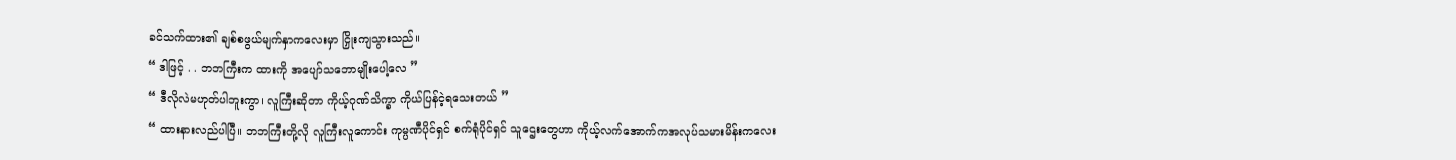ခင်သက်ထား၏ ချစ်စဖွယ်မျက်နှာကလေးမှာ ငြှိုးကျသွားသည်။
“ ဒါဖြင့် . . ဘဘကြီးက ထားကို အပျော်သဘောမျိုးပေါ့လေ ”
“ ဒီလိုလဲမဟုတ်ပါဘူးကွာ၊ လူကြီးဆိုတာ ကိုယ့်ဂုဏ်သိက္ခာ ကိုယ်ပြန်ငဲ့ရသေးတယ် ”
“ ထားနားလည်ပါပြီ။ ဘဘကြီးတို့လို လူကြီးလူကောင်း ကုမ္ပဏီပိုင်ရှင် စက်ရုံပိုင်ရှင် သူဌေးတွေဟာ ကိုယ့်လက်အောက်ကအလုပ်သမားမိန်းကလေး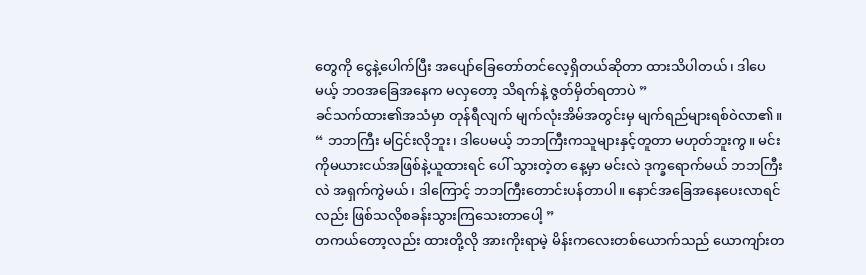တွေကို ငွေနဲ့ပေါက်ပြီး အပျော်ခြေတော်တင်လေ့ရှိတယ်ဆိုတာ ထားသိပါတယ်၊ ဒါပေမယ့် ဘဝအခြေအနေက မလှတော့ သိရက်နဲ့ ဇွတ်မှိတ်ရတာပဲ ”
ခင်သက်ထား၏အသံမှာ တုန်ရီလျက် မျက်လုံးအိမ်အတွင်းမှ မျက်ရည်များရစ်ဝဲလာ၏။
“ ဘဘကြီး မငြင်းလိုဘူး၊ ဒါပေမယ့် ဘဘကြီးကသူများနှင့်တူတာ မဟုတ်ဘူးကွ။ မင်းကိုမယားငယ်အဖြစ်နဲ့ယူထားရင် ပေါ် သွားတဲ့တ နေ့မှာ မင်းလဲ ဒုက္ခရောက်မယ် ဘဘကြီးလဲ အရှက်ကွဲမယ်၊ ဒါကြောင့် ဘဘကြီးတောင်းပန်တာပါ။ နောင်အခြေအနေပေးလာရင်လည်း ဖြစ်သလိုစခန်းသွားကြသေးတာပေါ့ ”
တကယ်တော့လည်း ထားတို့လို အားကိုးရာမဲ့ မိန်းကလေးတစ်ယောက်သည် ယောကျာ်းတ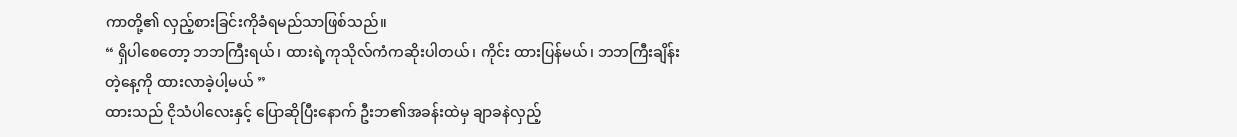ကာတို့၏ လှည့်စားခြင်းကိုခံရမည်သာဖြစ်သည်။
“ ရှိပါစေတော့ ဘဘကြီးရယ်၊ ထားရဲ့ကုသိုလ်ကံကဆိုးပါတယ်၊ ကိုင်း ထားပြန်မယ်၊ ဘဘကြီးချိန်းတဲ့နေ့ကို ထားလာခဲ့ပါ့မယ် ”
ထားသည် ငိုသံပါလေးနှင့် ပြောဆိုပြီးနောက် ဦးဘ၏အခန်းထဲမှ ချာခနဲလှည့်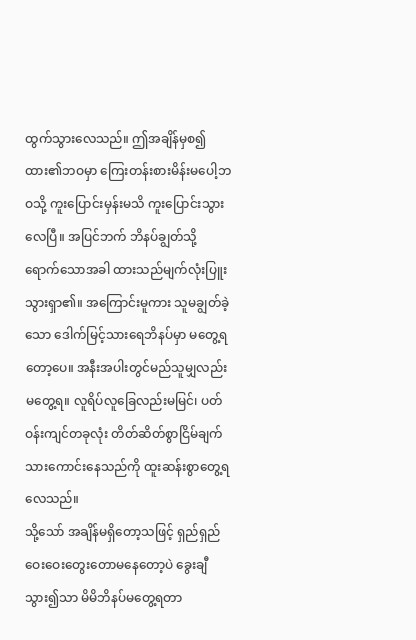ထွက်သွားလေသည်။ ဤအချိန်မှစ၍ ထား၏ဘဝမှာ ကြေးတန်းစားမိန်းမပေါ့ဘဝသို့ ကူးပြောင်းမှန်းမသိ ကူးပြောင်းသွားလေပြီ။ အပြင်ဘက် ဘိနပ်ချွတ်သို့ရောက်သောအခါ ထားသည်မျက်လုံးပြူးသွားရှာ၏။ အကြောင်းမူကား သူမချွတ်ခဲ့သော ဒေါက်မြင့်သားရေဘိနပ်မှာ မတွေ့ရတော့ပေ။ အနီးအပါးတွင်မည်သူမျှလည်းမတွေ့ရ။ လူရိပ်လူခြေလည်းမမြင်၊ ပတ်ဝန်းကျင်တခုလုံး တိတ်ဆိတ်စွာငြိမ်ချက်သားကောင်းနေသည်ကို ထူးဆန်းစွာတွေ့ရလေသည်။
သို့သော် အချိန်မရှိတော့သဖြင့် ရှည်ရှည်ဝေးဝေးတွေးတောမနေတော့ပဲ ခွေးချီသွား၍သာ မိမိဘိနပ်မတွေ့ရတာ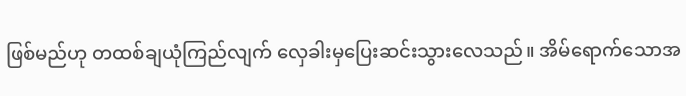ဖြစ်မည်ဟု တထစ်ချယုံကြည်လျက် လှေခါးမှပြေးဆင်းသွားလေသည်။ အိမ်ရောက်သောအ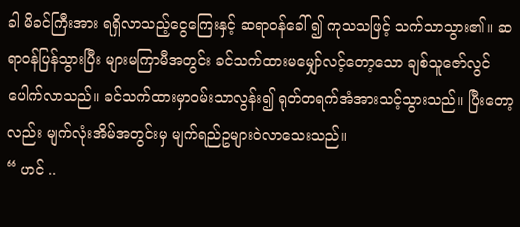ခါ မိခင်ကြီးအား ရရှိလာသည့်ငွေကြေးနှင့် ဆရာဝန်ခေါ် ၍ ကုသသဖြင့် သက်သာသွား၏။ ဆရာဝန်ပြန်သွားပြီး များမကြာမီအတွင်း ခင်သက်ထားမမျှော်လင့်တော့သော ချစ်သူဇော်လွင် ပေါက်လာသည်။ ခင်သက်ထားမှာဝမ်းသာလွန်း၍ ရုတ်တရက်အံအားသင့်သွားသည်။ ပြီးတော့လည်း မျက်လုံးအိမ်အတွင်းမှ မျက်ရည်ဥများဝဲလာသေးသည်။
“ ဟင် ..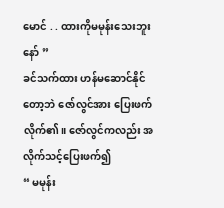မောင် . . ထားကိုမမုန်းသေးဘူးနော် ”
ခင်သက်ထား ဟန်မဆောင်နိုင်တော့ဘဲ ဇော်လွင်အား ပြေးဖက်လိုက်၏။ ဇော်လွင်ကလည်း အလိုက်သင့်ပြေးဖက်၍
“ မမုန်း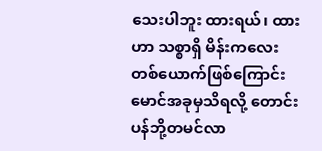သေးပါဘူး ထားရယ်၊ ထားဟာ သစ္စာရှိ မိန်းကလေးတစ်ယောက်ဖြစ်ကြောင်း မောင်အခုမှသိရလို့ တောင်းပန်ဘို့တမင်လာ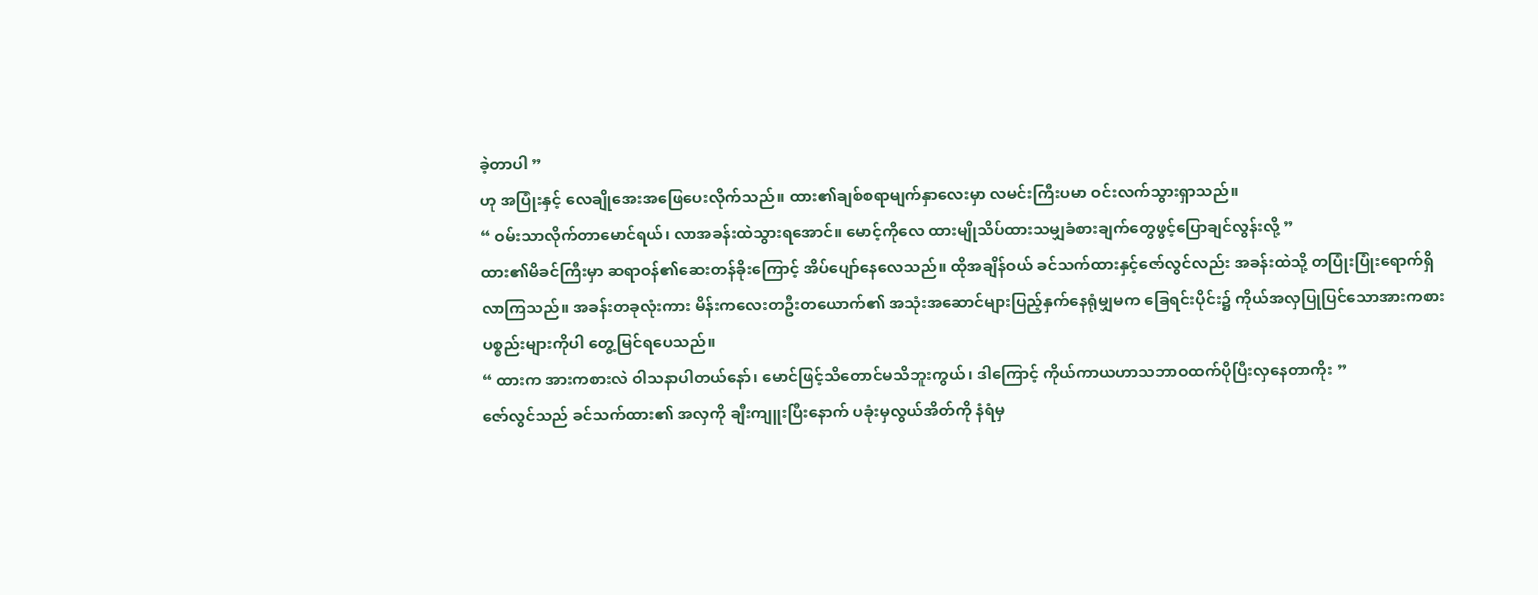ခဲ့တာပါ ”
ဟု အပြုံးနှင့် လေချိုအေးအဖြေပေးလိုက်သည်။ ထား၏ချစ်စရာမျက်နှာလေးမှာ လမင်းကြီးပမာ ဝင်းလက်သွားရှာသည်။
“ ဝမ်းသာလိုက်တာမောင်ရယ်၊ လာအခန်းထဲသွားရအောင်။ မောင့်ကိုလေ ထားမျိုသိပ်ထားသမျှခံစားချက်တွေဖွင့်ပြောချင်လွန်းလို့ ”
ထား၏မိခင်ကြီးမှာ ဆရာဝန်၏ဆေးတန်ခိုးကြောင့် အိပ်ပျော်နေလေသည်။ ထိုအချိန်ဝယ် ခင်သက်ထားနှင့်ဇော်လွင်လည်း အခန်းထဲသို့ တပြုံးပြုံးရောက်ရှိလာကြသည်။ အခန်းတခုလုံးကား မိန်းကလေးတဦးတယောက်၏ အသုံးအဆောင်များပြည့်နှက်နေရုံမျှမက ခြေရင်းပိုင်း၌ ကိုယ်အလှပြုပြင်သောအားကစားပစ္စည်းများကိုပါ တွေ့မြင်ရပေသည်။
“ ထားက အားကစားလဲ ဝါသနာပါတယ်နော်၊ မောင်ဖြင့်သိတောင်မသိဘူးကွယ်၊ ဒါကြောင့် ကိုယ်ကာယဟာသဘာဝထက်ပိုပြီးလှနေတာကိုး ”
ဇော်လွင်သည် ခင်သက်ထား၏ အလှကို ချီးကျူးပြီးနောက် ပခုံးမှလွယ်အိတ်ကို နံရံမှ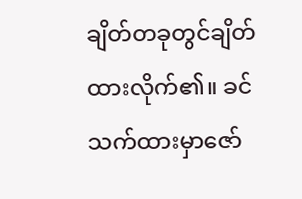ချိတ်တခုတွင်ချိတ်ထားလိုက်၏။ ခင်သက်ထားမှာဇော်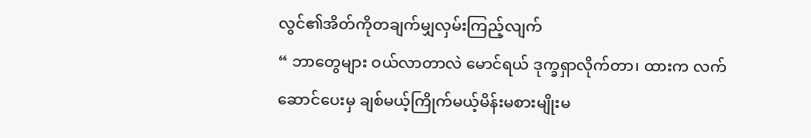လွင်၏အိတ်ကိုတချက်မျှလှမ်းကြည့်လျက်
“ ဘာတွေများ ဝယ်လာတာလဲ မောင်ရယ် ဒုက္ခရှာလိုက်တာ၊ ထားက လက်ဆောင်ပေးမှ ချစ်မယ့်ကြိုက်မယ့်မိန်းမစားမျိုးမ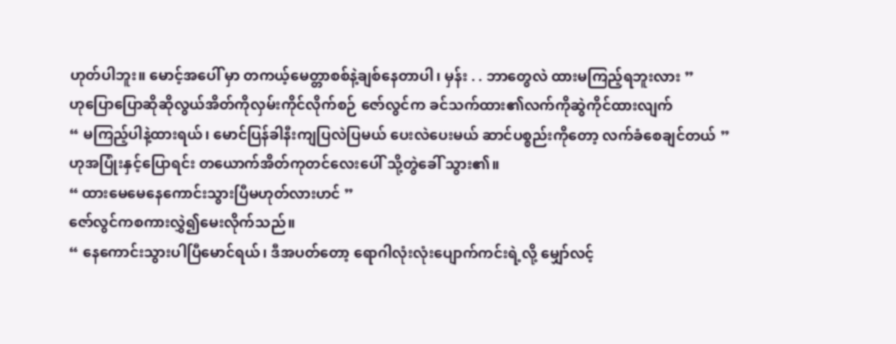ဟုတ်ပါဘူး။ မောင့်အပေါ် မှာ တကယ့်မေတ္တာစစ်နဲ့ချစ်နေတာပါ၊ မှန်း . . ဘာတွေလဲ ထားမကြည့်ရဘူးလား ”
ဟုပြောပြောဆိုဆိုလွယ်အိတ်ကိုလှမ်းကိုင်လိုက်စဉ် ဇော်လွင်က ခင်သက်ထား၏လက်ကိုဆွဲကိုင်ထားလျက်
“ မကြည့်ပါနဲ့ထားရယ်၊ မောင်ပြန်ခါနီးကျပြလဲပြမယ် ပေးလဲပေးမယ် ဆာင်ပစ္စည်းကိုတော့ လက်ခံစေချင်တယ် ”
ဟုအပြုံးနှင့်ပြောရင်း တယောက်အိတ်ကုတင်လေးပေါ် သို့တွဲခေါ် သွား၏။
“ ထားမေမေနေကောင်းသွားပြီမဟုတ်လားဟင် ”
ဇော်လွင်ကစကားလွှဲ၍မေးလိုက်သည်။
“ နေကောင်းသွားပါပြီမောင်ရယ်၊ ဒီအပတ်တော့ ရောဂါလုံးလုံးပျောက်ကင်းရဲ့လို့ မျှော်လင့်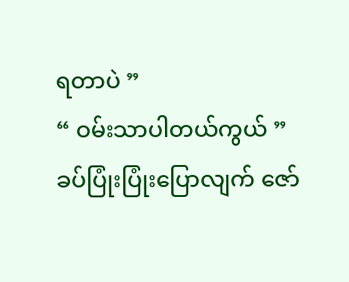ရတာပဲ ”
“ ဝမ်းသာပါတယ်ကွယ် ”
ခပ်ပြုံးပြုံးပြောလျက် ဇော်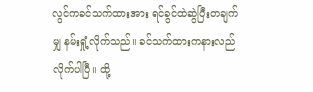လွင်ကခင်သက်ထားအား ရင်ခွင်ထဲဆွဲပြီးတချက်မျှ နမ်းရှုံ့လိုက်သည်။ ခင်သက်ထားကနားလည်လိုက်ပါပြီ။ ထို့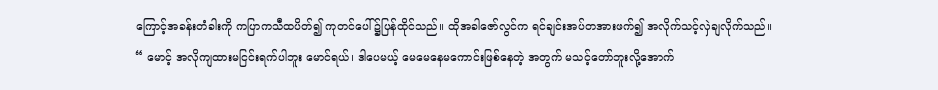ကြောင့်အခန်းတံခါးကို ကပြာကသီထပိတ်၍ ကုတင်ပေါ် ၌ပြန်ထိုင်သည်။ ထိုအခါဇော်လွင်က ရင်ချင်းအပ်တအားဖက်၍ အလိုက်သင့်လှဲချလိုက်သည်။
“ မောင့် အလိုကျထားမငြင်းရက်ပါဘူး မောင်ရယ်၊ ဒါပေမယ့် မေမေနေမကောင်းဖြစ်နေတဲ့ အတွက် မသင့်တော်ဘူးလို့အောက်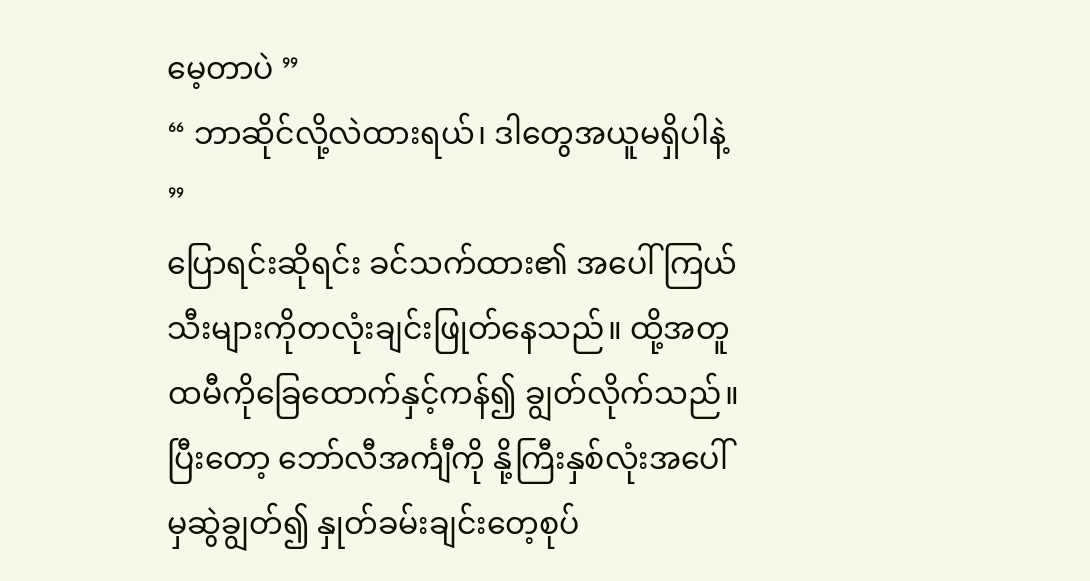မေ့တာပဲ ”
“ ဘာဆိုင်လို့လဲထားရယ်၊ ဒါတွေအယူမရှိပါနဲ့ ”
ပြောရင်းဆိုရင်း ခင်သက်ထား၏ အပေါ် ကြယ်သီးများကိုတလုံးချင်းဖြုတ်နေသည်။ ထို့အတူ ထမီကိုခြေထောက်နှင့်ကန်၍ ချွတ်လိုက်သည်။ ပြီးတော့ ဘော်လီအင်္ကျီကို နို့ကြီးနှစ်လုံးအပေါ် မှဆွဲချွတ်၍ နှုတ်ခမ်းချင်းတေ့စုပ်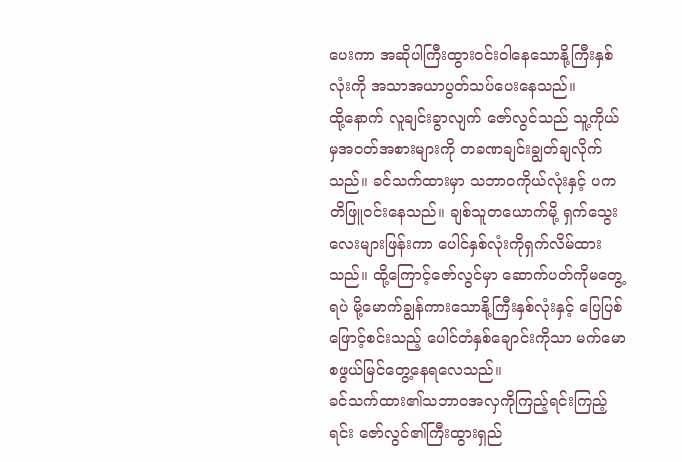ပေးကာ အဆိုပါကြီးထွားဝင်းဝါနေသောနို့ကြီးနှစ်လုံးကို အသာအယာပွတ်သပ်ပေးနေသည်။
ထို့နောက် လူချင်းခွာလျက် ဇော်လွင်သည် သူ့ကိုယ်မှအဝတ်အစားများကို တခဏချင်းချွတ်ချလိုက်သည်။ ခင်သက်ထားမှာ သဘာဝကိုယ်လုံးနှင့် ပကတိဖြူဝင်းနေသည်။ ချစ်သူတယောက်မို့ ရှက်သွေးလေးများဖြန်းကာ ပေါင်နှစ်လုံးကိုရှက်လိမ်ထားသည်။ ထို့ကြောင့်ဇော်လွင်မှာ ဆောက်ပတ်ကိုမတွေ့ရပဲ မို့မောက်ချွန်ကားသောနို့ကြီးနှစ်လုံးနှင့် ပြေပြစ်ဖြောင့်စင်းသည့် ပေါင်တံနှစ်ချောင်းကိုသာ မက်မောစဖွယ်မြင်တွေ့နေရလေသည်။
ခင်သက်ထား၏သဘာဝအလှကိုကြည့်ရင်းကြည့်ရင်း ဇော်လွင်၏ကြီးထွားရှည်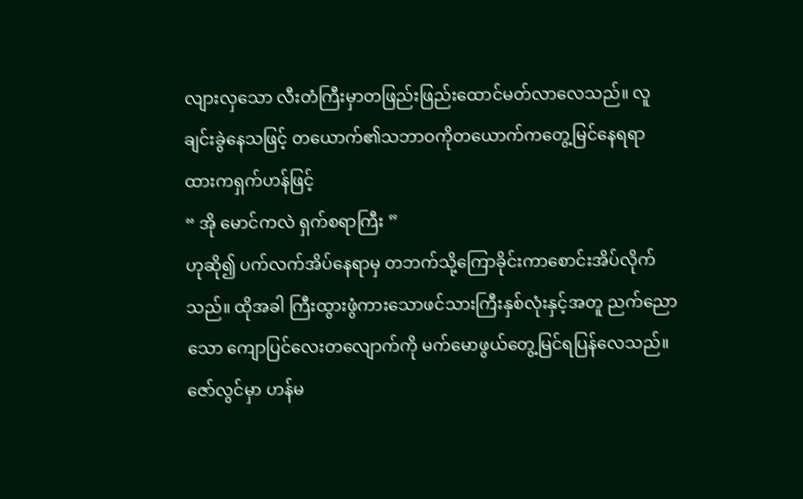လျားလှသော လီးတံကြီးမှာတဖြည်းဖြည်းထောင်မတ်လာလေသည်။ လူချင်းခွဲနေသဖြင့် တယောက်၏သဘာဝကိုတယောက်ကတွေ့မြင်နေရရာ ထားကရှက်ဟန်ဖြင့်
“ အို မောင်ကလဲ ရှက်စရာကြီး ”
ဟုဆို၍ ပက်လက်အိပ်နေရာမှ တဘက်သို့ကြောခိုင်းကာစောင်းအိပ်လိုက်သည်။ ထိုအခါ ကြီးထွားဖွံကားသောဖင်သားကြီးနှစ်လုံးနှင့်အတူ ညက်ညောသော ကျောပြင်လေးတလျောက်ကို မက်မောဖွယ်တွေ့မြင်ရပြန်လေသည်။ ဇော်လွင်မှာ ဟန်မ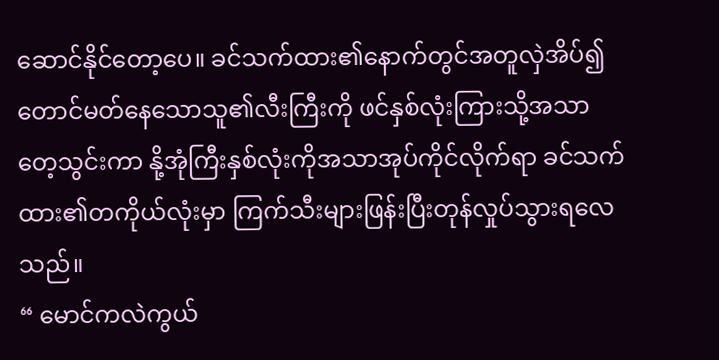ဆောင်နိုင်တော့ပေ။ ခင်သက်ထား၏နောက်တွင်အတူလှဲအိပ်၍ တောင်မတ်နေသောသူ၏လီးကြီးကို ဖင်နှစ်လုံးကြားသို့အသာတေ့သွင်းကာ နို့အုံကြီးနှစ်လုံးကိုအသာအုပ်ကိုင်လိုက်ရာ ခင်သက်ထား၏တကိုယ်လုံးမှာ ကြက်သီးများဖြန်းပြီးတုန်လှုပ်သွားရလေသည်။
“ မောင်ကလဲကွယ်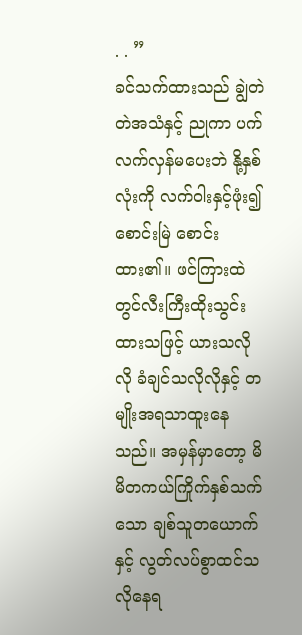. . ”
ခင်သက်ထားသည် ချွဲတဲတဲအသံနှင့် ညုကာ ပက်လက်လှန်မပေးဘဲ နို့နှစ်လုံးကို လက်ဝါးနှင့်ဖုံး၍ စောင်းမြဲ စောင်းထား၏။ ဖင်ကြားထဲတွင်လီးကြီးထိုးသွင်းထားသဖြင့် ယားသလိုလို ခံချင်သလိုလိုနှင့် တမျိုးအရသာထူးနေသည်။ အမှန်မှာတော့ မိမိတကယ်ကြိုက်နှစ်သက်သော ချစ်သူတယောက်နှင့် လွတ်လပ်စွာထင်သလိုနေရ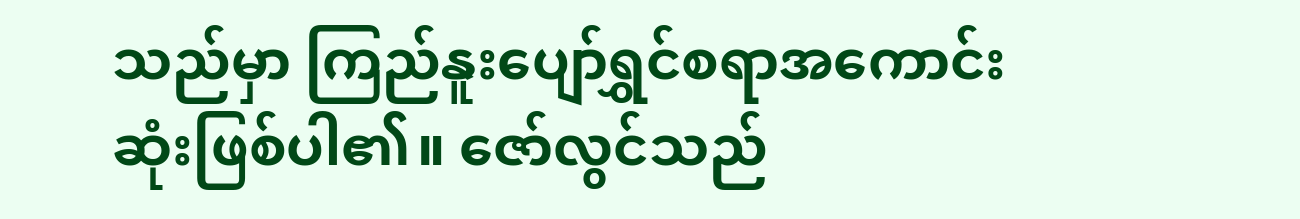သည်မှာ ကြည်နူးပျော်ရွှင်စရာအကောင်းဆုံးဖြစ်ပါ၏။ ဇော်လွင်သည်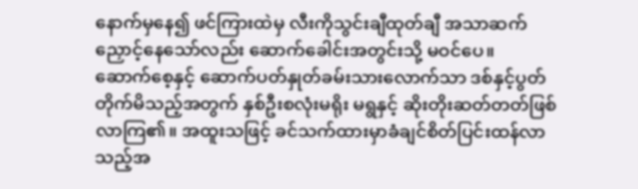နောက်မှနေ၍ ဖင်ကြားထဲမှ လီးကိုသွင်းချီထုတ်ချီ အသာဆက်ညှောင့်နေသော်လည်း ဆောက်ခေါင်းအတွင်းသို့ မဝင်ပေ။
ဆောက်စေ့နှင့် ဆောက်ပတ်နှုတ်ခမ်းသားလောက်သာ ဒစ်နှင့်ပွတ်တိုက်မိသည့်အတွက် နှစ်ဦးစလုံးမရိုး မရွနှင့် ဆိုးတိုးဆတ်တတ်ဖြစ်လာကြ၏။ အထူးသဖြင့် ခင်သက်ထားမှာခံချင်စိတ်ပြင်းထန်လာသည့်အ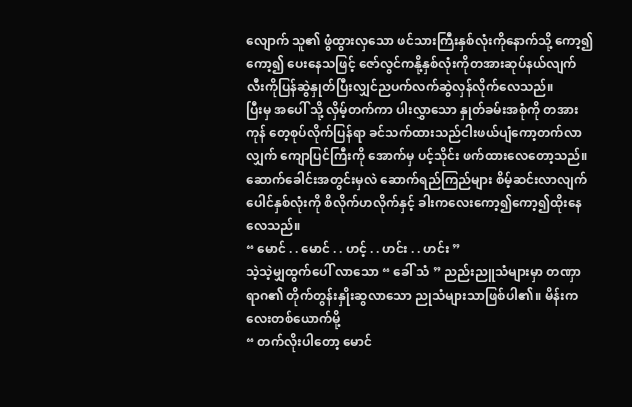လျောက် သူ၏ ဖွံထွားလှသော ဖင်သားကြီးနှစ်လုံးကိုနောက်သို့ ကော့၍ကော့၍ ပေးနေသဖြင့် ဇော်လွင်ကနို့နှစ်လုံးကိုတအားဆုပ်နယ်လျက် လီးကိုပြန်ဆွဲနှုတ်ပြီးလျှင်ညပက်လက်ဆွဲလှန်လိုက်လေသည်။
ပြီးမှ အပေါ် သို့ လှိမ့်တက်ကာ ပါးလွှာသော နှုတ်ခမ်းအစုံကို တအားကုန် တေ့စုပ်လိုက်ပြန်ရာ ခင်သက်ထားသည်ငါးဖယ်ပျံကော့တက်လာလျှက် ကျောပြင်ကြီးကို အောက်မှ ပင့်သိုင်း ဖက်ထားလေတော့သည်။ ဆောက်ခေါင်းအတွင်းမှလဲ ဆောက်ရည်ကြည်များ စိမ့်ဆင်းလာလျက် ပေါင်နှစ်လုံးကို စိလိုက်ဟလိုက်နှင့် ခါးကလေးကော့၍ကော့၍ထိုးနေလေသည်။
“ မောင် . . မောင် . . ဟင့် . . ဟင်း . . ဟင်း ”
သဲ့သဲ့မျှထွက်ပေါ် လာသော “ ခေါ် သံ ” ညည်းညူသံများမှာ တဏှာရာဂ၏ တိုက်တွန်းနှိုးဆွလာသော ညုသံများသာဖြစ်ပါ၏။ မိန်းကလေးတစ်ယောက်မို့
“ တက်လိုးပါတော့ မောင်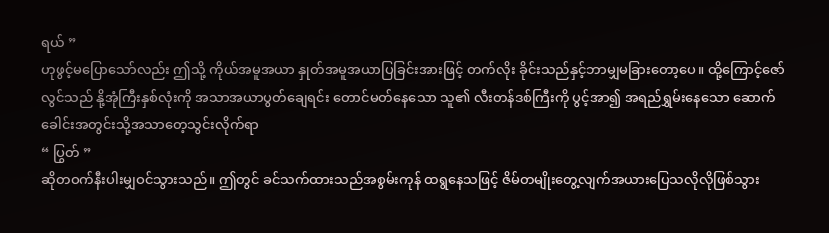ရယ် ”
ဟုဖွင့်မပြောသော်လည်း ဤသို့ ကိုယ်အမူအယာ နှုတ်အမူအယာပြခြင်းအားဖြင့် တက်လိုး ခိုင်းသည်နှင့်ဘာမျှမခြားတော့ပေ။ ထို့ကြောင့်ဇော်လွင်သည် နို့အုံကြီးနှစ်လုံးကို အသာအယာပွတ်ချေရင်း တောင်မတ်နေသော သူ၏ လီးတန်ဒစ်ကြီးကို ပွင့်အာ၍ အရည်ရွှမ်းနေသော ဆောက်ခေါင်းအတွင်းသို့အသာတေ့သွင်းလိုက်ရာ
“ ပြွတ် ”
ဆိုတဝက်နီးပါးမျှဝင်သွားသည်။ ဤတွင် ခင်သက်ထားသည်အစွမ်းကုန် ထရွနေသဖြင့် ဇိမ်တမျိုးတွေ့လျက်အယားပြေသလိုလိုဖြစ်သွား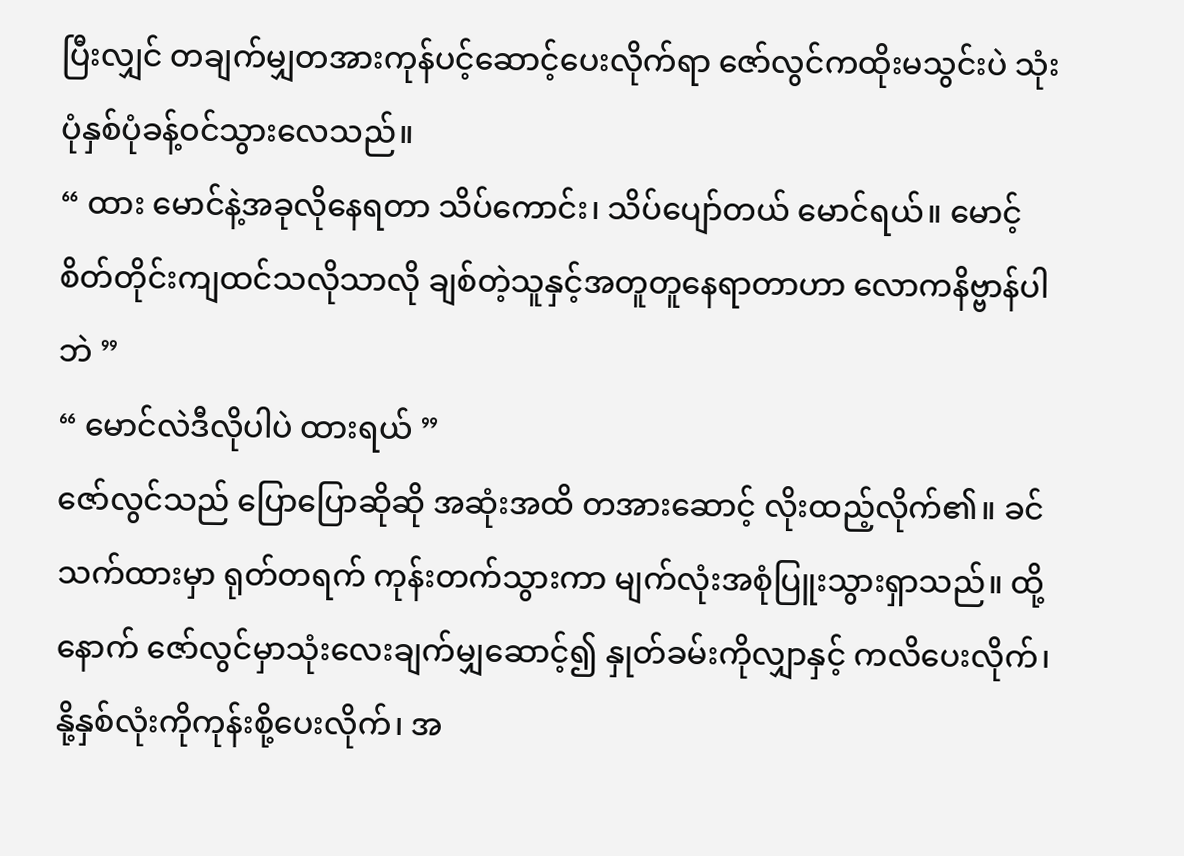ပြီးလျှင် တချက်မျှတအားကုန်ပင့်ဆောင့်ပေးလိုက်ရာ ဇော်လွင်ကထိုးမသွင်းပဲ သုံးပုံနှစ်ပုံခန့်ဝင်သွားလေသည်။
“ ထား မောင်နဲ့အခုလိုနေရတာ သိပ်ကောင်း၊ သိပ်ပျော်တယ် မောင်ရယ်။ မောင့်စိတ်တိုင်းကျထင်သလိုသာလို ချစ်တဲ့သူနှင့်အတူတူနေရာတာဟာ လောကနိဗ္ဗာန်ပါဘဲ ”
“ မောင်လဲဒီလိုပါပဲ ထားရယ် ”
ဇော်လွင်သည် ပြောပြောဆိုဆို အဆုံးအထိ တအားဆောင့် လိုးထည့်လိုက်၏။ ခင်သက်ထားမှာ ရုတ်တရက် ကုန်းတက်သွားကာ မျက်လုံးအစုံပြူးသွားရှာသည်။ ထို့နောက် ဇော်လွင်မှာသုံးလေးချက်မျှဆောင့်၍ နှုတ်ခမ်းကိုလျှာနှင့် ကလိပေးလိုက်၊ နို့နှစ်လုံးကိုကုန်းစို့ပေးလိုက်၊ အ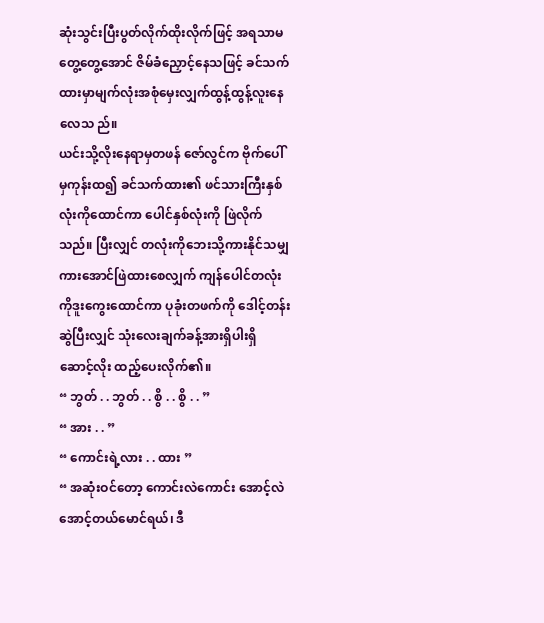ဆုံးသွင်းပြီးပွတ်လိုက်ထိုးလိုက်ဖြင့် အရသာမတွေ့တွေ့အောင် ဇိမ်ခံညှောင့်နေသဖြင့် ခင်သက်ထားမှာမျက်လုံးအစုံမှေးလျှက်ထွန့်ထွန့်လူးနေလေသ ည်။
ယင်းသို့လိုးနေရာမှတဖန် ဇော်လွင်က ဗိုက်ပေါ် မှကုန်းထ၍ ခင်သက်ထား၏ ဖင်သားကြီးနှစ်လုံးကိုထောင်ကာ ပေါင်နှစ်လုံးကို ဖြဲလိုက်သည်။ ပြီးလျှင် တလုံးကိုဘေးသို့ကားနိုင်သမျှ ကားအောင်ဖြဲထားစေလျှက် ကျန်ပေါင်တလုံးကိုဒူးကွေးထောင်ကာ ပုခုံးတဖက်ကို ဒေါင့်တန်းဆွဲပြီးလျှင် သုံးလေးချက်ခန့်အားရှိပါးရှိ ဆောင့်လိုး ထည့်ပေးလိုက်၏။
“ ဘွတ် . . ဘွတ် . . စွိ . . စွိ . . ”
“ အား . . ”
“ ကောင်းရဲ့လား . . ထား ”
“ အဆုံးဝင်တော့ ကောင်းလဲကောင်း အောင့်လဲ အောင့်တယ်မောင်ရယ်၊ ဒီ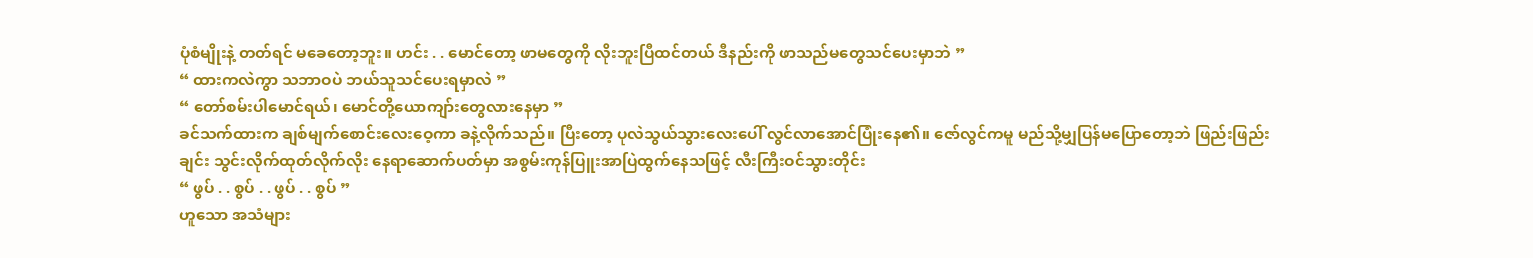ပုံစံမျိုးနဲ့ တတ်ရင် မခေတော့ဘူး။ ဟင်း . . မောင်တော့ ဖာမတွေကို လိုးဘူးပြီထင်တယ် ဒီနည်းကို ဖာသည်မတွေသင်ပေးမှာဘဲ ”
“ ထားကလဲကွာ သဘာဝပဲ ဘယ်သူသင်ပေးရမှာလဲ ”
“ တော်စမ်းပါမောင်ရယ်၊ မောင်တို့ယောကျာ်းတွေလားနေမှာ ”
ခင်သက်ထားက ချစ်မျက်စောင်းလေးဝေ့ကာ ခနဲ့လိုက်သည်။ ပြီးတော့ ပုလဲသွယ်သွားလေးပေါ် လွင်လာအောင်ပြုံးနေ၏။ ဇော်လွင်ကမူ မည်သို့မျှပြန်မပြောတော့ဘဲ ဖြည်းဖြည်းချင်း သွင်းလိုက်ထုတ်လိုက်လိုး နေရာဆောက်ပတ်မှာ အစွမ်းကုန်ပြူးအာပြဲထွက်နေသဖြင့် လီးကြီးဝင်သွားတိုင်း
“ ဖွပ် . . စွပ် . . ဖွပ် . . စွပ် ”
ဟူသော အသံများ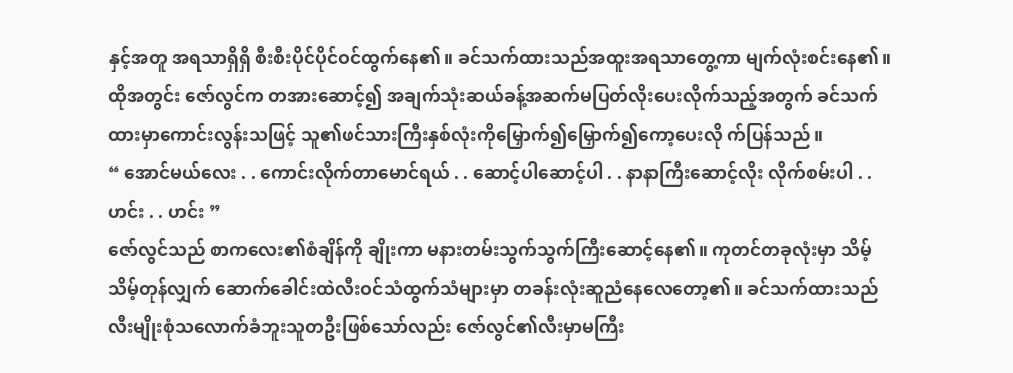နှင့်အတူ အရသာရှိရှိ စီးစီးပိုင်ပိုင်ဝင်ထွက်နေ၏။ ခင်သက်ထားသည်အထူးအရသာတွေ့ကာ မျက်လုံးစင်းနေ၏။ ထိုအတွင်း ဇော်လွင်က တအားဆောင့်၍ အချက်သုံးဆယ်ခန့်အဆက်မပြတ်လိုးပေးလိုက်သည့်အတွက် ခင်သက်ထားမှာကောင်းလွန်းသဖြင့် သူ၏ဖင်သားကြီးနှစ်လုံးကိုမြှောက်၍မြှောက်၍ကော့ပေးလို က်ပြန်သည်။
“ အောင်မယ်လေး . . ကောင်းလိုက်တာမောင်ရယ် . . ဆောင့်ပါဆောင့်ပါ . . နာနာကြီးဆောင့်လိုး လိုက်စမ်းပါ . .ဟင်း . . ဟင်း ”
ဇော်လွင်သည် စာကလေး၏စံချိန်ကို ချိုးကာ မနားတမ်းသွက်သွက်ကြီးဆောင့်နေ၏။ ကုတင်တခုလုံးမှာ သိမ့်သိမ့်တုန်လျှက် ဆောက်ခေါင်းထဲလီးဝင်သံထွက်သံများမှာ တခန်းလုံးဆူညံနေလေတော့၏။ ခင်သက်ထားသည်လီးမျိုးစုံသလောက်ခံဘူးသူတဦးဖြစ်သော်လည်း ဇော်လွင်၏လီးမှာမကြီး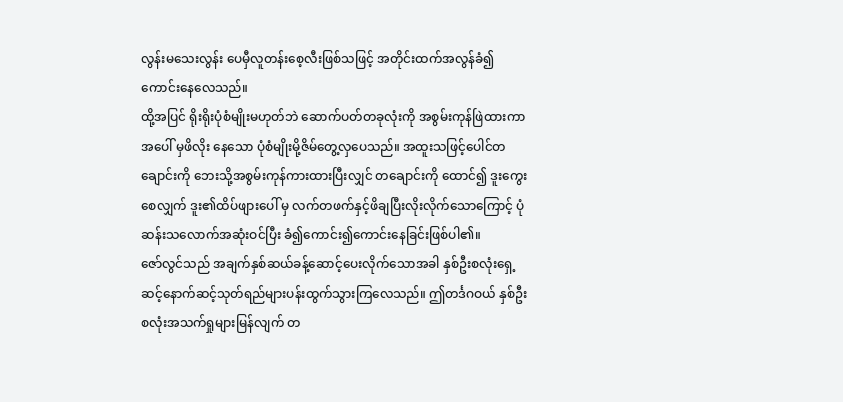လွန်းမသေးလွန်း ပေမှီလူတန်းစေ့လီးဖြစ်သဖြင့် အတိုင်းထက်အလွန်ခံ၍ကောင်းနေလေသည်။
ထို့အပြင် ရိုးရိုးပုံစံမျိုးမဟုတ်ဘဲ ဆောက်ပတ်တခုလုံးကို အစွမ်းကုန်ဖြဲထားကာ အပေါ် မှဖိလိုး နေသော ပုံစံမျိုးမို့ဇိမ်တွေ့လှပေသည်။ အထူးသဖြင့်ပေါင်တချောင်းကို ဘေးသို့အစွမ်းကုန်ကားထားပြီးလျှင် တချောင်းကို ထောင်၍ ဒူးကွေးစေလျှက် ဒူး၏ထိပ်ဖျားပေါ် မှ လက်တဖက်နှင့်ဖိချပြီးလိုးလိုက်သောကြောင့် ပုံဆန်းသလောက်အဆုံးဝင်ပြီး ခံ၍ကောင်း၍ကောင်းနေခြင်းဖြစ်ပါ၏။
ဇော်လွင်သည် အချက်နှစ်ဆယ်ခန့်ဆောင့်ပေးလိုက်သောအခါ နှစ်ဦးစလုံးရှေ့ဆင့်နောက်ဆင့်သုတ်ရည်များပန်းထွက်သွားကြလေသည်။ ဤတင်္ဒဂဝယ် နှစ်ဦးစလုံးအသက်ရှုများမြန်လျက် တ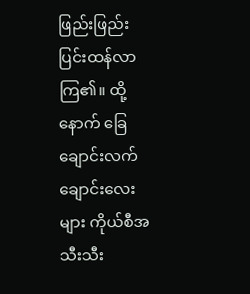ဖြည်းဖြည်းပြင်းထန်လာကြ၏။ ထို့နောက် ခြေချောင်းလက်ချောင်းလေးများ ကိုယ်စီအသီးသီး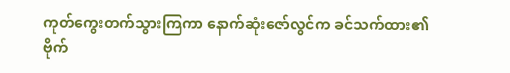ကုတ်ကွေးတက်သွားကြကာ နောက်ဆုံးဇော်လွင်က ခင်သက်ထား၏ဗိုက်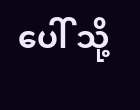ပေါ် သို့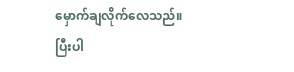မှောက်ချလိုက်လေသည်။
ပြီးပါ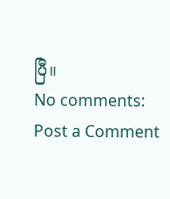ပြီ။
No comments:
Post a Comment